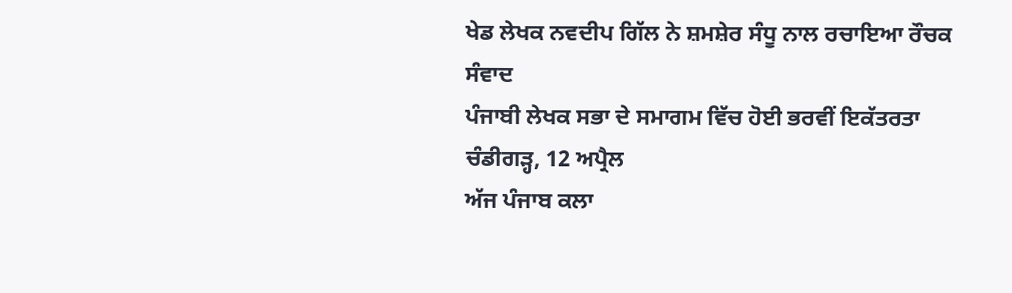ਖੇਡ ਲੇਖਕ ਨਵਦੀਪ ਗਿੱਲ ਨੇ ਸ਼ਮਸ਼ੇਰ ਸੰਧੂ ਨਾਲ ਰਚਾਇਆ ਰੌਚਕ ਸੰਵਾਦ
ਪੰਜਾਬੀ ਲੇਖਕ ਸਭਾ ਦੇ ਸਮਾਗਮ ਵਿੱਚ ਹੋਈ ਭਰਵੀਂ ਇਕੱਤਰਤਾ
ਚੰਡੀਗੜ੍ਹ, 12 ਅਪ੍ਰੈਲ
ਅੱਜ ਪੰਜਾਬ ਕਲਾ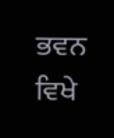ਭਵਨ ਵਿਖੇ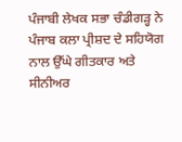ਪੰਜਾਬੀ ਲੇਖਕ ਸਭਾ ਚੰਡੀਗੜ੍ਹ ਨੇ ਪੰਜਾਬ ਕਲਾ ਪ੍ਰੀਸ਼ਦ ਦੇ ਸਹਿਯੋਗ ਨਾਲ ਉੱਘੇ ਗੀਤਕਾਰ ਅਤੇ ਸੀਨੀਅਰ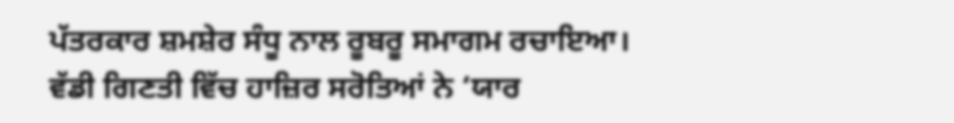ਪੱਤਰਕਾਰ ਸ਼ਮਸ਼ੇਰ ਸੰਧੂ ਨਾਲ ਰੂਬਰੂ ਸਮਾਗਮ ਰਚਾਇਆ।
ਵੱਡੀ ਗਿਣਤੀ ਵਿੱਚ ਹਾਜ਼ਿਰ ਸਰੋਤਿਆਂ ਨੇ ‘ਯਾਰ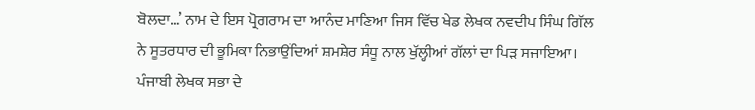ਬੋਲਦਾ…’ ਨਾਮ ਦੇ ਇਸ ਪ੍ਰੋਗਰਾਮ ਦਾ ਆਨੰਦ ਮਾਣਿਆ ਜਿਸ ਵਿੱਚ ਖੇਡ ਲੇਖਕ ਨਵਦੀਪ ਸਿੰਘ ਗਿੱਲ ਨੇ ਸੂਤਰਧਾਰ ਦੀ ਭੂਮਿਕਾ ਨਿਭਾਉਂਦਿਆਂ ਸ਼ਮਸ਼ੇਰ ਸੰਧੂ ਨਾਲ ਖੁੱਲ੍ਹੀਆਂ ਗੱਲਾਂ ਦਾ ਪਿੜ ਸਜਾਇਆ।
ਪੰਜਾਬੀ ਲੇਖਕ ਸਭਾ ਦੇ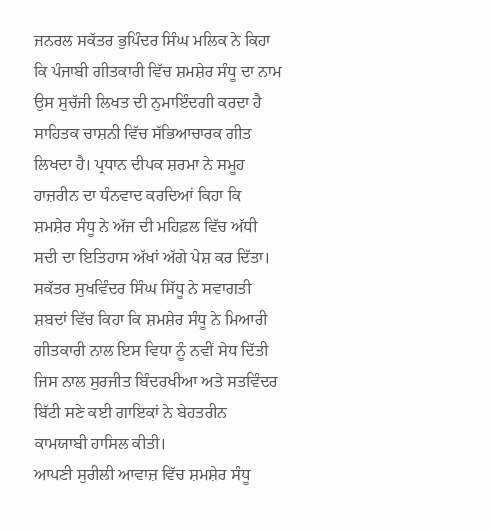ਜਨਰਲ ਸਕੱਤਰ ਭੁਪਿੰਦਰ ਸਿੰਘ ਮਲਿਕ ਨੇ ਕਿਹਾ ਕਿ ਪੰਜਾਬੀ ਗੀਤਕਾਰੀ ਵਿੱਚ ਸ਼ਮਸ਼ੇਰ ਸੰਧੂ ਦਾ ਨਾਮ ਉਸ ਸੁਚੱਜੀ ਲਿਖਤ ਦੀ ਨੁਮਾਇੰਦਗੀ ਕਰਦਾ ਹੈ ਸਾਹਿਤਕ ਚਾਸ਼ਨੀ ਵਿੱਚ ਸੱਭਿਆਚਾਰਕ ਗੀਤ ਲਿਖਦਾ ਹੈ। ਪ੍ਰਧਾਨ ਦੀਪਕ ਸ਼ਰਮਾ ਨੇ ਸਮੂਹ ਹਾਜ਼ਰੀਨ ਦਾ ਧੰਨਵਾਦ ਕਰਦਿਆਂ ਕਿਹਾ ਕਿ ਸ਼ਮਸ਼ੇਰ ਸੰਧੂ ਨੇ ਅੱਜ ਦੀ ਮਹਿਫ਼ਲ ਵਿੱਚ ਅੱਧੀ ਸਦੀ ਦਾ ਇਤਿਹਾਸ ਅੱਖਾਂ ਅੱਗੇ ਪੇਸ਼ ਕਰ ਦਿੱਤਾ।
ਸਕੱਤਰ ਸੁਖਵਿੰਦਰ ਸਿੰਘ ਸਿੱਧੂ ਨੇ ਸਵਾਗਤੀ ਸ਼ਬਦਾਂ ਵਿੱਚ ਕਿਹਾ ਕਿ ਸ਼ਮਸ਼ੇਰ ਸੰਧੂ ਨੇ ਮਿਆਰੀ ਗੀਤਕਾਰੀ ਨਾਲ ਇਸ ਵਿਧਾ ਨੂੰ ਨਵੀਂ ਸੇਧ ਦਿੱਤੀ ਜਿਸ ਨਾਲ ਸੁਰਜੀਤ ਬਿੰਦਰਖੀਆ ਅਤੇ ਸਤਵਿੰਦਰ ਬਿੱਟੀ ਸਣੇ ਕਈ ਗਾਇਕਾਂ ਨੇ ਬੇਹਤਰੀਨ ਕਾਮਯਾਬੀ ਹਾਸਿਲ ਕੀਤੀ।
ਆਪਣੀ ਸੁਰੀਲੀ ਆਵਾਜ਼ ਵਿੱਚ ਸ਼ਮਸ਼ੇਰ ਸੰਧੂ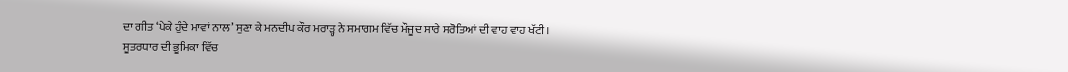ਦਾ ਗੀਤ ‘ਪੇਕੇ ਹੁੰਦੇ ਮਾਵਾਂ ਨਾਲ’ ਸੁਣਾ ਕੇ ਮਨਦੀਪ ਕੌਰ ਮਰਾੜ੍ਹ ਨੇ ਸਮਾਗਮ ਵਿੱਚ ਮੌਜੂਦ ਸਾਰੇ ਸਰੋਤਿਆਂ ਦੀ ਵਾਹ ਵਾਹ ਖੱਟੀ।
ਸੂਤਰਧਾਰ ਦੀ ਭੂਮਿਕਾ ਵਿੱਚ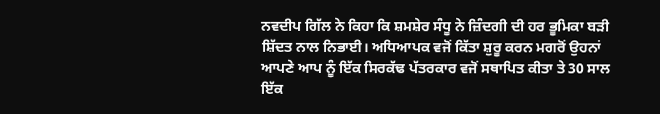ਨਵਦੀਪ ਗਿੱਲ ਨੇ ਕਿਹਾ ਕਿ ਸ਼ਮਸ਼ੇਰ ਸੰਧੂ ਨੇ ਜ਼ਿੰਦਗੀ ਦੀ ਹਰ ਭੂਮਿਕਾ ਬੜੀ ਸ਼ਿੱਦਤ ਨਾਲ ਨਿਭਾਈ। ਅਧਿਆਪਕ ਵਜੋਂ ਕਿੱਤਾ ਸ਼ੁਰੂ ਕਰਨ ਮਗਰੋਂ ਉਹਨਾਂ ਆਪਣੇ ਆਪ ਨੂੰ ਇੱਕ ਸਿਰਕੱਢ ਪੱਤਰਕਾਰ ਵਜੋਂ ਸਥਾਪਿਤ ਕੀਤਾ ਤੇ 30 ਸਾਲ ਇੱਕ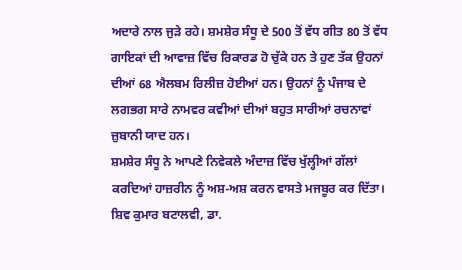ਅਦਾਰੇ ਨਾਲ ਜੁੜੇ ਰਹੇ। ਸ਼ਮਸ਼ੇਰ ਸੰਧੂ ਦੇ 500 ਤੋਂ ਵੱਧ ਗੀਤ 80 ਤੋਂ ਵੱਧ ਗਾਇਕਾਂ ਦੀ ਆਵਾਜ਼ ਵਿੱਚ ਰਿਕਾਰਡ ਹੋ ਚੁੱਕੇ ਹਨ ਤੇ ਹੁਣ ਤੱਕ ਉਹਨਾਂ ਦੀਆਂ 68 ਐਲਬਮ ਰਿਲੀਜ਼ ਹੋਈਆਂ ਹਨ। ਉਹਨਾਂ ਨੂੰ ਪੰਜਾਬ ਦੇ ਲਗਭਗ ਸਾਰੇ ਨਾਮਵਰ ਕਵੀਆਂ ਦੀਆਂ ਬਹੁਤ ਸਾਰੀਆਂ ਰਚਨਾਵਾਂ ਜ਼ੁਬਾਨੀ ਯਾਦ ਹਨ।
ਸ਼ਮਸ਼ੇਰ ਸੰਧੂ ਨੇ ਆਪਣੇ ਨਿਵੇਕਲੇ ਅੰਦਾਜ਼ ਵਿੱਚ ਖੁੱਲ੍ਹੀਆਂ ਗੱਲਾਂ ਕਰਦਿਆਂ ਹਾਜ਼ਰੀਨ ਨੂੰ ਅਸ਼-ਅਸ਼ ਕਰਨ ਵਾਸਤੇ ਮਜਬੂਰ ਕਰ ਦਿੱਤਾ। ਸ਼ਿਵ ਕੁਮਾਰ ਬਟਾਲਵੀ, ਡਾ.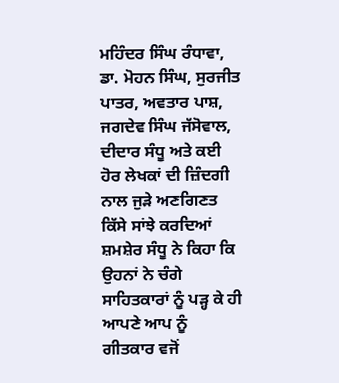ਮਹਿੰਦਰ ਸਿੰਘ ਰੰਧਾਵਾ, ਡਾ. ਮੋਹਨ ਸਿੰਘ, ਸੁਰਜੀਤ ਪਾਤਰ, ਅਵਤਾਰ ਪਾਸ਼, ਜਗਦੇਵ ਸਿੰਘ ਜੱਸੋਵਾਲ, ਦੀਦਾਰ ਸੰਧੂ ਅਤੇ ਕਈ ਹੋਰ ਲੇਖਕਾਂ ਦੀ ਜ਼ਿੰਦਗੀ ਨਾਲ ਜੁੜੇ ਅਣਗਿਣਤ ਕਿੱਸੇ ਸਾਂਝੇ ਕਰਦਿਆਂ ਸ਼ਮਸ਼ੇਰ ਸੰਧੂ ਨੇ ਕਿਹਾ ਕਿ ਉਹਨਾਂ ਨੇ ਚੰਗੇ ਸਾਹਿਤਕਾਰਾਂ ਨੂੰ ਪੜ੍ਹ ਕੇ ਹੀ ਆਪਣੇ ਆਪ ਨੂੰ ਗੀਤਕਾਰ ਵਜੋਂ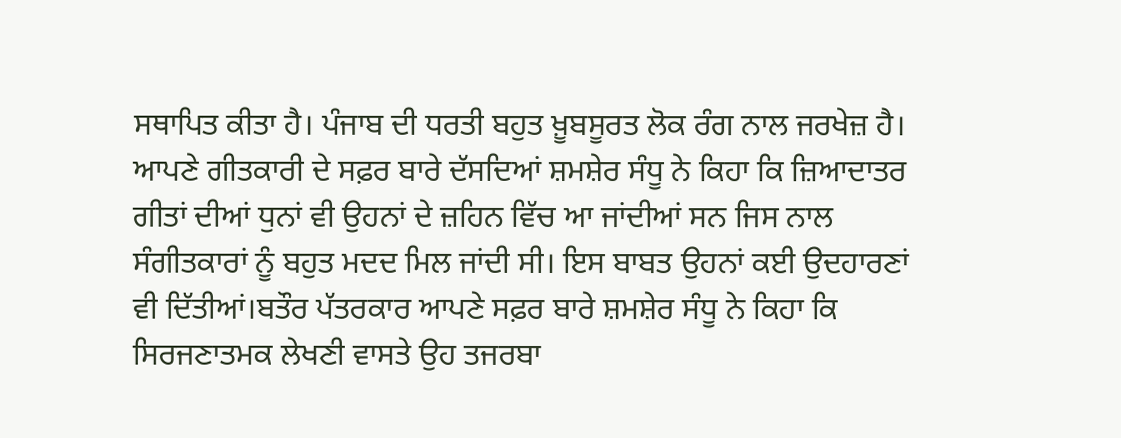ਸਥਾਪਿਤ ਕੀਤਾ ਹੈ। ਪੰਜਾਬ ਦੀ ਧਰਤੀ ਬਹੁਤ ਖ਼ੂਬਸੂਰਤ ਲੋਕ ਰੰਗ ਨਾਲ ਜਰਖੇਜ਼ ਹੈ।
ਆਪਣੇ ਗੀਤਕਾਰੀ ਦੇ ਸਫ਼ਰ ਬਾਰੇ ਦੱਸਦਿਆਂ ਸ਼ਮਸ਼ੇਰ ਸੰਧੂ ਨੇ ਕਿਹਾ ਕਿ ਜ਼ਿਆਦਾਤਰ ਗੀਤਾਂ ਦੀਆਂ ਧੁਨਾਂ ਵੀ ਉਹਨਾਂ ਦੇ ਜ਼ਹਿਨ ਵਿੱਚ ਆ ਜਾਂਦੀਆਂ ਸਨ ਜਿਸ ਨਾਲ ਸੰਗੀਤਕਾਰਾਂ ਨੂੰ ਬਹੁਤ ਮਦਦ ਮਿਲ ਜਾਂਦੀ ਸੀ। ਇਸ ਬਾਬਤ ਉਹਨਾਂ ਕਈ ਉਦਹਾਰਣਾਂ ਵੀ ਦਿੱਤੀਆਂ।ਬਤੌਰ ਪੱਤਰਕਾਰ ਆਪਣੇ ਸਫ਼ਰ ਬਾਰੇ ਸ਼ਮਸ਼ੇਰ ਸੰਧੂ ਨੇ ਕਿਹਾ ਕਿ ਸਿਰਜਣਾਤਮਕ ਲੇਖਣੀ ਵਾਸਤੇ ਉਹ ਤਜਰਬਾ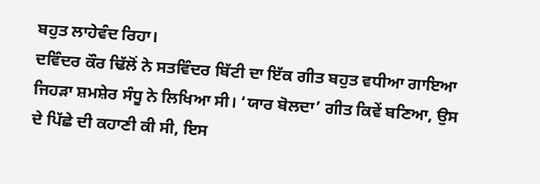ਬਹੁਤ ਲਾਹੇਵੰਦ ਰਿਹਾ।
ਦਵਿੰਦਰ ਕੌਰ ਢਿੱਲੋਂ ਨੇ ਸਤਵਿੰਦਰ ਬਿੱਟੀ ਦਾ ਇੱਕ ਗੀਤ ਬਹੁਤ ਵਧੀਆ ਗਾਇਆ ਜਿਹੜਾ ਸ਼ਮਸ਼ੇਰ ਸੰਧੂ ਨੇ ਲਿਖਿਆ ਸੀ। ‘ਯਾਰ ਬੋਲਦਾ’ ਗੀਤ ਕਿਵੇਂ ਬਣਿਆ, ਉਸ ਦੇ ਪਿੱਛੇ ਦੀ ਕਹਾਣੀ ਕੀ ਸੀ, ਇਸ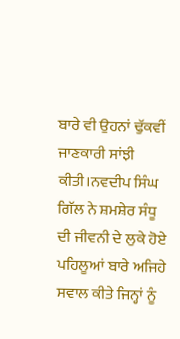ਬਾਰੇ ਵੀ ਉਹਨਾਂ ਢੁੱਕਵੀਂ ਜਾਣਕਾਰੀ ਸਾਂਝੀ ਕੀਤੀ।ਨਵਦੀਪ ਸਿੰਘ ਗਿੱਲ ਨੇ ਸ਼ਮਸ਼ੇਰ ਸੰਧੂ ਦੀ ਜੀਵਨੀ ਦੇ ਲੁਕੇ ਹੋਏ ਪਹਿਲੂਆਂ ਬਾਰੇ ਅਜਿਹੇ ਸਵਾਲ ਕੀਤੇ ਜਿਨ੍ਹਾਂ ਨੂੰ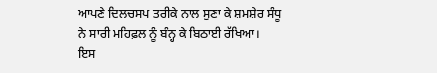ਆਪਣੇ ਦਿਲਚਸਪ ਤਰੀਕੇ ਨਾਲ ਸੁਣਾ ਕੇ ਸ਼ਮਸ਼ੇਰ ਸੰਧੂ ਨੇ ਸਾਰੀ ਮਹਿਫ਼ਲ ਨੂੰ ਬੰਨ੍ਹ ਕੇ ਬਿਠਾਈ ਰੱਖਿਆ।
ਇਸ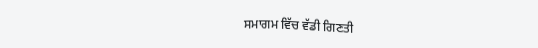ਸਮਾਗਮ ਵਿੱਚ ਵੱਡੀ ਗਿਣਤੀ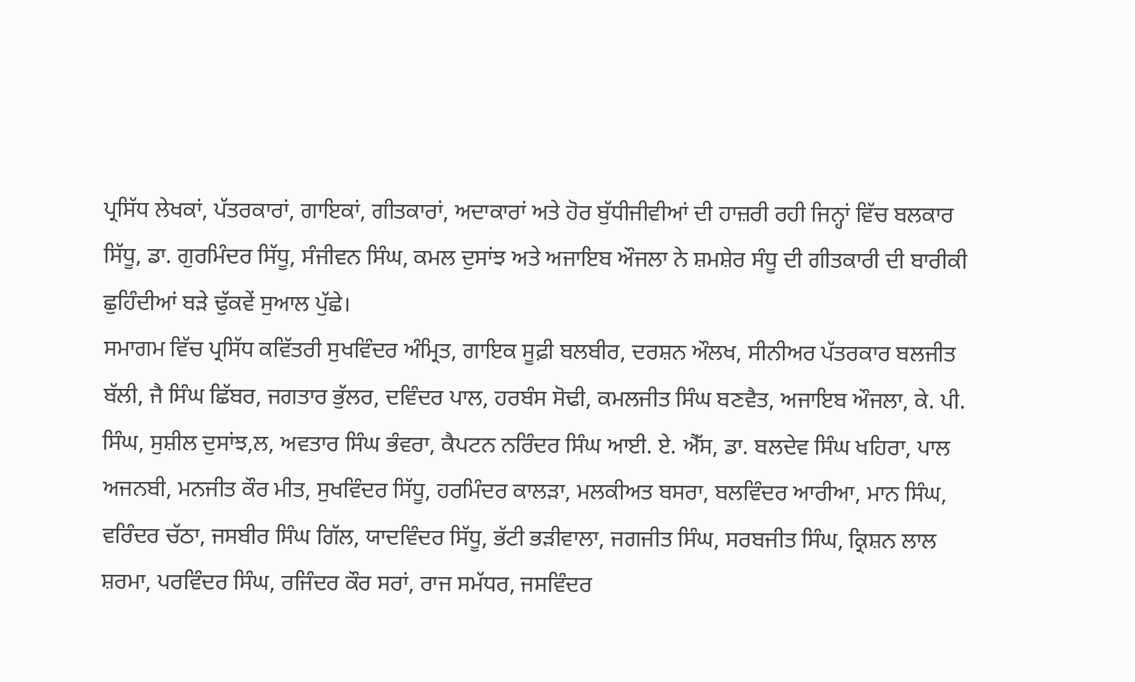ਪ੍ਰਸਿੱਧ ਲੇਖਕਾਂ, ਪੱਤਰਕਾਰਾਂ, ਗਾਇਕਾਂ, ਗੀਤਕਾਰਾਂ, ਅਦਾਕਾਰਾਂ ਅਤੇ ਹੋਰ ਬੁੱਧੀਜੀਵੀਆਂ ਦੀ ਹਾਜ਼ਰੀ ਰਹੀ ਜਿਨ੍ਹਾਂ ਵਿੱਚ ਬਲਕਾਰ ਸਿੱਧੂ, ਡਾ. ਗੁਰਮਿੰਦਰ ਸਿੱਧੂ, ਸੰਜੀਵਨ ਸਿੰਘ, ਕਮਲ ਦੁਸਾਂਝ ਅਤੇ ਅਜਾਇਬ ਔਜਲਾ ਨੇ ਸ਼ਮਸ਼ੇਰ ਸੰਧੂ ਦੀ ਗੀਤਕਾਰੀ ਦੀ ਬਾਰੀਕੀ ਛੁਹਿੰਦੀਆਂ ਬੜੇ ਢੁੱਕਵੇਂ ਸੁਆਲ ਪੁੱਛੇ।
ਸਮਾਗਮ ਵਿੱਚ ਪ੍ਰਸਿੱਧ ਕਵਿੱਤਰੀ ਸੁਖਵਿੰਦਰ ਅੰਮ੍ਰਿਤ, ਗਾਇਕ ਸੂਫ਼ੀ ਬਲਬੀਰ, ਦਰਸ਼ਨ ਔਲਖ, ਸੀਨੀਅਰ ਪੱਤਰਕਾਰ ਬਲਜੀਤ ਬੱਲੀ, ਜੈ ਸਿੰਘ ਛਿੱਬਰ, ਜਗਤਾਰ ਭੁੱਲਰ, ਦਵਿੰਦਰ ਪਾਲ, ਹਰਬੰਸ ਸੋਢੀ, ਕਮਲਜੀਤ ਸਿੰਘ ਬਣਵੈਤ, ਅਜਾਇਬ ਔਜਲਾ, ਕੇ. ਪੀ. ਸਿੰਘ, ਸੁਸ਼ੀਲ ਦੁਸਾਂਝ,ਲ, ਅਵਤਾਰ ਸਿੰਘ ਭੰਵਰਾ, ਕੈਪਟਨ ਨਰਿੰਦਰ ਸਿੰਘ ਆਈ. ਏ. ਐੱਸ, ਡਾ. ਬਲਦੇਵ ਸਿੰਘ ਖਹਿਰਾ, ਪਾਲ ਅਜਨਬੀ, ਮਨਜੀਤ ਕੌਰ ਮੀਤ, ਸੁਖਵਿੰਦਰ ਸਿੱਧੂ, ਹਰਮਿੰਦਰ ਕਾਲੜਾ, ਮਲਕੀਅਤ ਬਸਰਾ, ਬਲਵਿੰਦਰ ਆਰੀਆ, ਮਾਨ ਸਿੰਘ, ਵਰਿੰਦਰ ਚੱਠਾ, ਜਸਬੀਰ ਸਿੰਘ ਗਿੱਲ, ਯਾਦਵਿੰਦਰ ਸਿੱਧੂ, ਭੱਟੀ ਭੜੀਵਾਲਾ, ਜਗਜੀਤ ਸਿੰਘ, ਸਰਬਜੀਤ ਸਿੰਘ, ਕ੍ਰਿਸ਼ਨ ਲਾਲ ਸ਼ਰਮਾ, ਪਰਵਿੰਦਰ ਸਿੰਘ, ਰਜਿੰਦਰ ਕੌਰ ਸਰਾਂ, ਰਾਜ ਸਮੱਧਰ, ਜਸਵਿੰਦਰ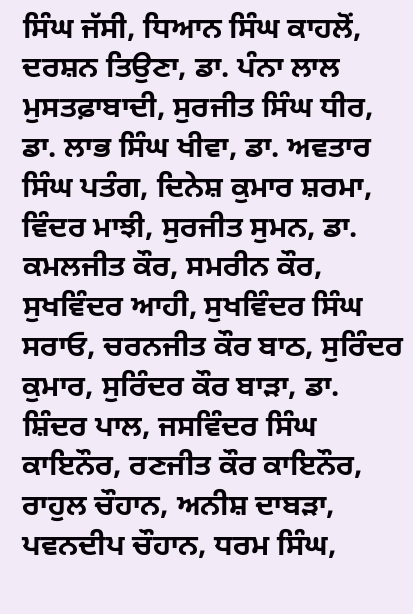ਸਿੰਘ ਜੱਸੀ, ਧਿਆਨ ਸਿੰਘ ਕਾਹਲੋਂ, ਦਰਸ਼ਨ ਤਿਉਣਾ, ਡਾ. ਪੰਨਾ ਲਾਲ ਮੁਸਤਫ਼ਾਬਾਦੀ, ਸੁਰਜੀਤ ਸਿੰਘ ਧੀਰ, ਡਾ. ਲਾਭ ਸਿੰਘ ਖੀਵਾ, ਡਾ. ਅਵਤਾਰ ਸਿੰਘ ਪਤੰਗ, ਦਿਨੇਸ਼ ਕੁਮਾਰ ਸ਼ਰਮਾ, ਵਿੰਦਰ ਮਾਝੀ, ਸੁਰਜੀਤ ਸੁਮਨ, ਡਾ. ਕਮਲਜੀਤ ਕੌਰ, ਸਮਰੀਨ ਕੌਰ, ਸੁਖਵਿੰਦਰ ਆਹੀ, ਸੁਖਵਿੰਦਰ ਸਿੰਘ ਸਰਾਓ, ਚਰਨਜੀਤ ਕੌਰ ਬਾਠ, ਸੁਰਿੰਦਰ ਕੁਮਾਰ, ਸੁਰਿੰਦਰ ਕੌਰ ਬਾੜਾ, ਡਾ. ਸ਼ਿੰਦਰ ਪਾਲ, ਜਸਵਿੰਦਰ ਸਿੰਘ ਕਾਇਨੌਰ, ਰਣਜੀਤ ਕੌਰ ਕਾਇਨੌਰ, ਰਾਹੁਲ ਚੌਹਾਨ, ਅਨੀਸ਼ ਦਾਬੜਾ, ਪਵਨਦੀਪ ਚੌਹਾਨ, ਧਰਮ ਸਿੰਘ,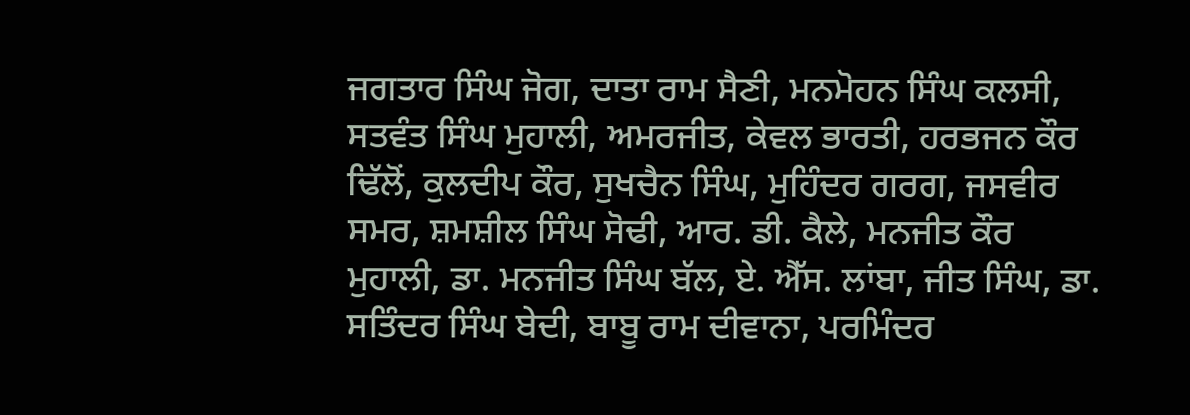ਜਗਤਾਰ ਸਿੰਘ ਜੋਗ, ਦਾਤਾ ਰਾਮ ਸੈਣੀ, ਮਨਮੋਹਨ ਸਿੰਘ ਕਲਸੀ, ਸਤਵੰਤ ਸਿੰਘ ਮੁਹਾਲੀ, ਅਮਰਜੀਤ, ਕੇਵਲ ਭਾਰਤੀ, ਹਰਭਜਨ ਕੌਰ ਢਿੱਲੋਂ, ਕੁਲਦੀਪ ਕੌਰ, ਸੁਖਚੈਨ ਸਿੰਘ, ਮੁਹਿੰਦਰ ਗਰਗ, ਜਸਵੀਰ ਸਮਰ, ਸ਼ਮਸ਼ੀਲ ਸਿੰਘ ਸੋਢੀ, ਆਰ. ਡੀ. ਕੈਲੇ, ਮਨਜੀਤ ਕੌਰ ਮੁਹਾਲੀ, ਡਾ. ਮਨਜੀਤ ਸਿੰਘ ਬੱਲ, ਏ. ਐੱਸ. ਲਾਂਬਾ, ਜੀਤ ਸਿੰਘ, ਡਾ. ਸਤਿੰਦਰ ਸਿੰਘ ਬੇਦੀ, ਬਾਬੂ ਰਾਮ ਦੀਵਾਨਾ, ਪਰਮਿੰਦਰ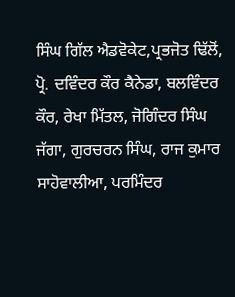ਸਿੰਘ ਗਿੱਲ ਐਡਵੋਕੇਟ,ਪ੍ਰਭਜੋਤ ਢਿੱਲੋਂ, ਪ੍ਰੋ. ਦਵਿੰਦਰ ਕੌਰ ਕੈਨੇਡਾ, ਬਲਵਿੰਦਰ ਕੌਰ, ਰੇਖਾ ਮਿੱਤਲ, ਜੋਗਿੰਦਰ ਸਿੰਘ ਜੱਗਾ, ਗੁਰਚਰਨ ਸਿੰਘ, ਰਾਜ ਕੁਮਾਰ ਸਾਹੋਵਾਲੀਆ, ਪਰਮਿੰਦਰ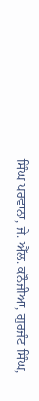ਸਿੰਘ ਪਰਵਾਨਾ, ਜੇ. ਐੱਲ. ਕਨੌਜੀਆ, ਗੁਰਜੰਟ ਸਿੰਘ,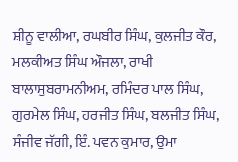ਸ਼ੀਨੂ ਵਾਲੀਆ, ਰਘਬੀਰ ਸਿੰਘ, ਕੁਲਜੀਤ ਕੌਰ, ਮਲਕੀਅਤ ਸਿੰਘ ਔਜਲਾ, ਰਾਖੀ ਬਾਲਾਸੁਬਰਾਮਨੀਅਮ, ਰਮਿੰਦਰ ਪਾਲ ਸਿੰਘ, ਗੁਰਮੇਲ ਸਿੰਘ, ਹਰਜੀਤ ਸਿੰਘ, ਬਲਜੀਤ ਸਿੰਘ, ਸੰਜੀਵ ਜੱਗੀ, ਇੰ. ਪਵਨ ਕੁਮਾਰ, ਉਮਾ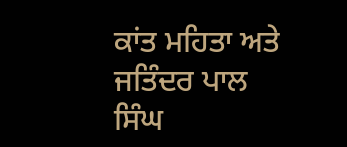ਕਾਂਤ ਮਹਿਤਾ ਅਤੇ ਜਤਿੰਦਰ ਪਾਲ ਸਿੰਘ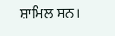ਸ਼ਾਮਿਲ ਸਨ।